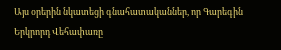Այս օրերին նկատեցի գնահատականներ, որ Գարեգին Երկրորդ Վեհափառը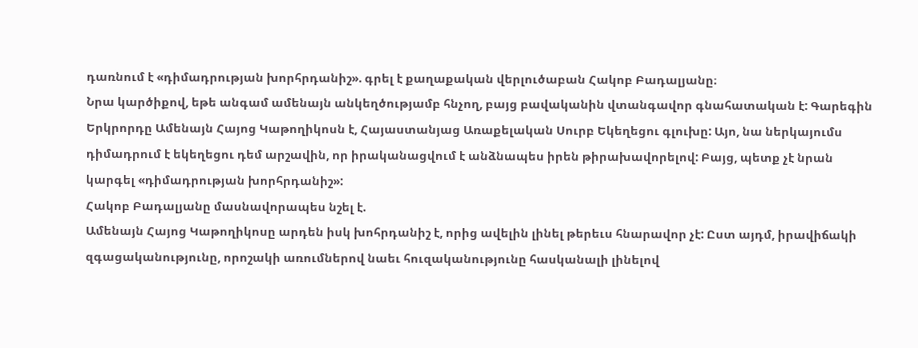դառնում է «դիմադրության խորհրդանիշ». գրել է քաղաքական վերլուծաբան Հակոբ Բադալյանը։
Նրա կարծիքով, եթե անգամ ամենայն անկեղծությամբ հնչող, բայց բավականին վտանգավոր գնահատական է: Գարեգին Երկրորդը Ամենայն Հայոց Կաթողիկոսն է, Հայաստանյաց Առաքելական Սուրբ Եկեղեցու գլուխը: Այո, նա ներկայումս դիմադրում է եկեղեցու դեմ արշավին, որ իրականացվում է անձնապես իրեն թիրախավորելով: Բայց, պետք չէ նրան կարգել «դիմադրության խորհրդանիշ»:
Հակոբ Բադալյանը մասնավորապես նշել է.
Ամենայն Հայոց Կաթողիկոսը արդեն իսկ խոհրդանիշ է, որից ավելին լինել թերեւս հնարավոր չէ: Ըստ այդմ, իրավիճակի զգացականությունը, որոշակի առումներով նաեւ հուզականությունը հասկանալի լինելով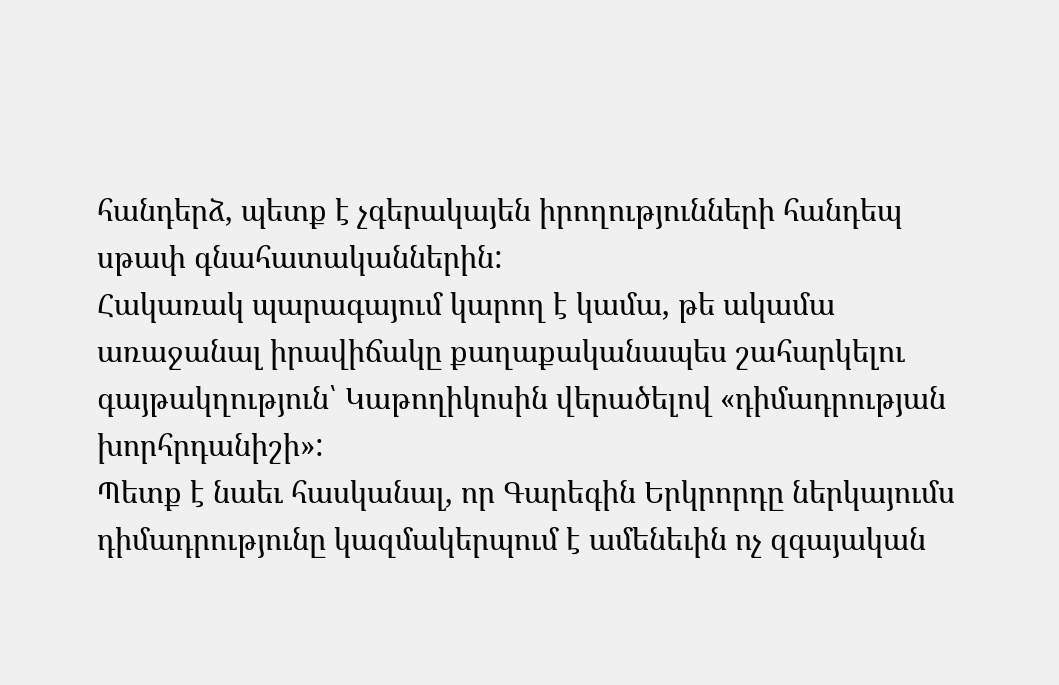հանդերձ, պետք է չգերակայեն իրողությունների հանդեպ սթափ գնահատականներին:
Հակառակ պարագայում կարող է կամա, թե ակամա առաջանալ իրավիճակը քաղաքականապես շահարկելու գայթակղություն՝ Կաթողիկոսին վերածելով «դիմադրության խորհրդանիշի»:
Պետք է նաեւ հասկանալ, որ Գարեգին Երկրորդը ներկայումս դիմադրությունը կազմակերպում է ամենեւին ոչ զգայական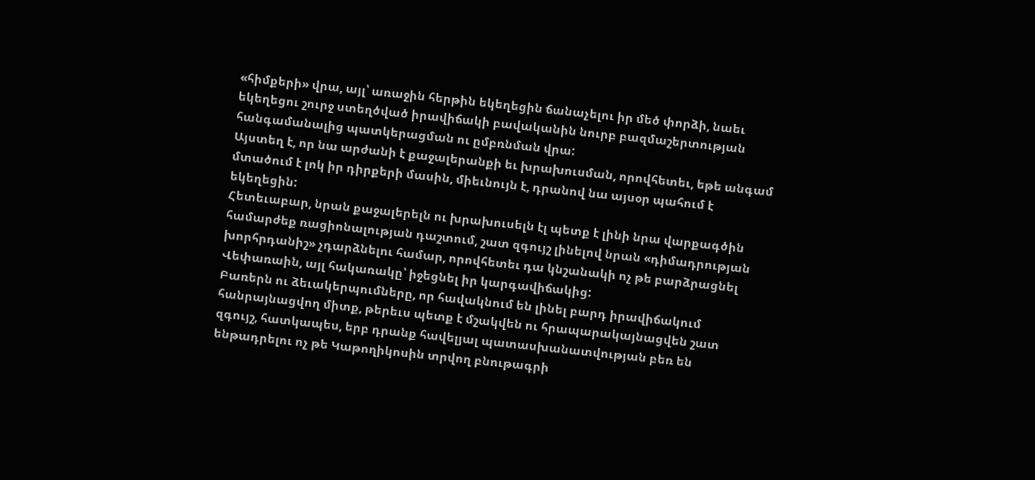«հիմքերի» վրա, այլ՝ առաջին հերթին եկեղեցին ճանաչելու իր մեծ փորձի, նաեւ եկեղեցու շուրջ ստեղծված իրավիճակի բավականին նուրբ բազմաշերտության հանգամանալից պատկերացման ու ըմբռնման վրա:
Այստեղ է, որ նա արժանի է քաջալերանքի եւ խրախուսման, որովհետեւ, եթե անգամ մտածում է լոկ իր դիրքերի մասին, միեւնույն է, դրանով նա այսօր պահում է եկեղեցին:
Հետեւաբար, նրան քաջալերելն ու խրախուսելն էլ պետք է լինի նրա վարքագծին համարժեք ռացիոնալության դաշտում, շատ զգույշ լինելով նրան «դիմադրության խորհրդանիշ» չդարձնելու համար, որովհետեւ դա կնշանակի ոչ թե բարձրացնել Վեփառաին, այլ հակառակը՝ իջեցնել իր կարգավիճակից:
Բառերն ու ձեւակերպումները, որ հավակնում են լինել բարդ իրավիճակում հանրայնացվող միտք, թերեւս պետք է մշակվեն ու հրապարակայնացվեն շատ զգույշ, հատկապես, երբ դրանք հավելյալ պատասխանատվության բեռ են ենթադրելու ոչ թե Կաթողիկոսին տրվող բնութագրի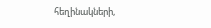հեղինակների,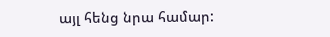այլ հենց նրա համար: